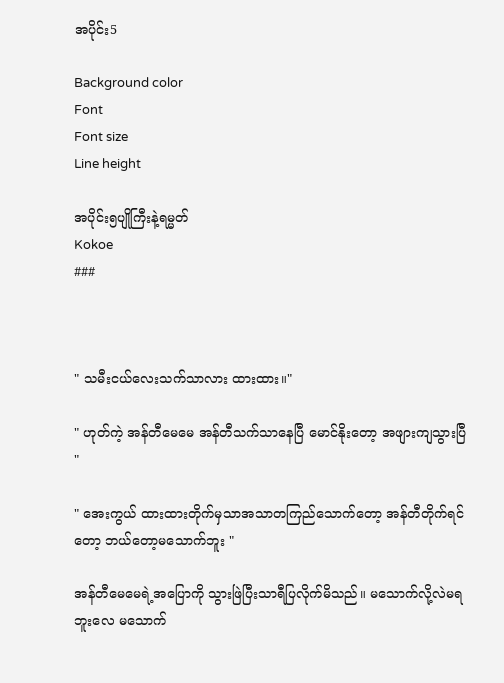အပိုင်း5

Background color
Font
Font size
Line height

အပိုင်း၅ပျိုကြီးနဲ့ရမ္မတ်
Kokoe
###



" သမီးငယ်လေးသက်သာလား ထားထား။"

" ဟုတ်ကဲ့ အန်တီမေမေ အန်တီသက်သာနေပြီ မောင်နိုးတော့ အဖျားကျသွားပြီ "

" အေးကွယ် ထားထားတိုက်မှသာအသာတကြည်သောက်တော့ အန်တီတိုက်ရင်တော့ ဘယ်တော့မသောက်ဘူး "

အန်တီမေမေရဲ့အပြောကို သွားဖြဲပြီးသာရီပြလိုက်မိသည်။ မသောက်လို့လဲမရဘူးလေ မသောက်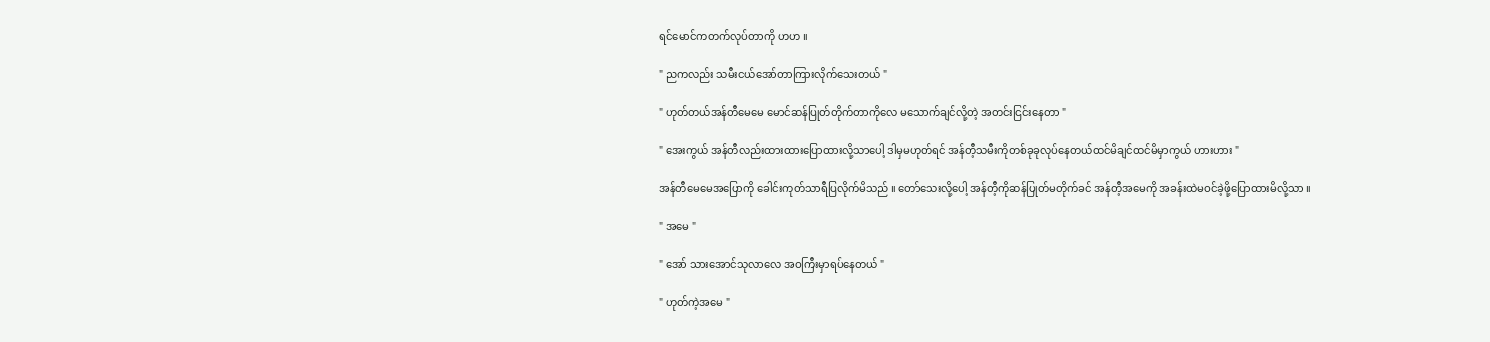ရင်မောင်ကတက်လုပ်တာကို ဟဟ ။

" ညကလည်း သမီးငယ်အော်တာကြားလိုက်သေးတယ် "

" ဟုတ်တယ်အန်တီမေမေ မောင်ဆန်ပြုတ်တိုက်တာကိုလေ မသောက်ချင်လို့တဲ့ အတင်းငြင်းနေတာ "

" အေးကွယ် အန်တီလည်းထားထားပြောထားလို့သာပေါ့ ဒါမှမဟုတ်ရင် အန်တီ့သမီးကိုတစ်ခုခုလုပ်နေတယ်ထင်မိချင်ထင်မိမှာကွယ် ဟားဟား "

အန်တီမေမေအပြောကို ခေါင်းကုတ်သာရီပြလိုက်မိသည် ။ တော်သေးလို့ပေါ့ အန်တီ့ကိုဆန်ပြုတ်မတိုက်ခင် အန်တီ့အမေကို အခန်းထဲမဝင်ခဲ့ဖို့ပြောထားမိလို့သာ ။

" အမေ "

" အော် သားအောင်သုလာလေ အဝကြီးမှာရပ်နေတယ် "

" ဟုတ်ကဲ့‌အမေ "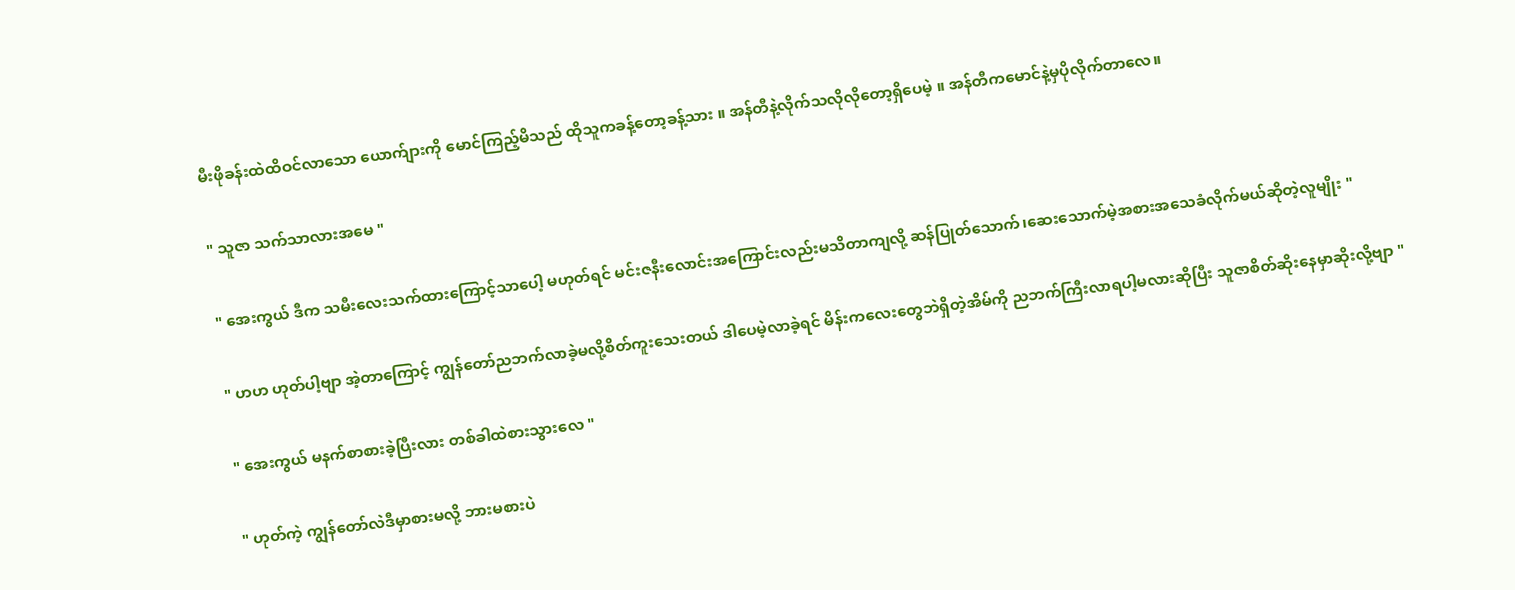မီးဖိုခန်းထဲထိဝင်လာသော ယောက်ျားကို မောင်ကြည့်မိသည် ထိုသူကခန့်တော့ခန့်သား ။ အန်တီနဲ့လိုက်သလိုလိုတော့ရှိပေမဲ့ ။ အန်တီကမောင်နဲ့မှပိုလိုက်တာလေ။

" သူဇာ သက်သာလားအမေ "

" အေးကွယ် ဒီက သမီးလေးသက်ထားကြောင့်သာပေါ့ မဟုတ်ရင် မင်းဇနီးလောင်းအကြောင်းလည်းမသိတာကျလို့ ဆန်ပြုတ်သောက်၊ဆေးသောက်မဲ့အစားအသေခံလိုက်မယ်ဆိုတဲ့လူမျိုး "

" ဟဟ ဟုတ်ပါ့ဗျာ အဲ့တာကြောင့် ကျွန်တော်ညဘက်လာခဲ့မလို့စိတ်ကူးသေးတယ် ဒါပေမဲ့လာခဲ့ရင် မိန်းကလေးတွေဘဲရှိတဲ့အိမ်ကို ညဘက်ကြီးလာရပါ့မလားဆိုပြီး သူဇာစိတ်ဆိုးနေမှာဆိုးလို့ဗျာ "

" အေးကွယ် မနက်စာစားခဲ့ပြီးလား တစ်ခါထဲစားသွားလေ "

" ဟုတ်ကဲ့ ကျွန်တော်လဲဒီမှာစားမလို့ ဘားမစားပဲ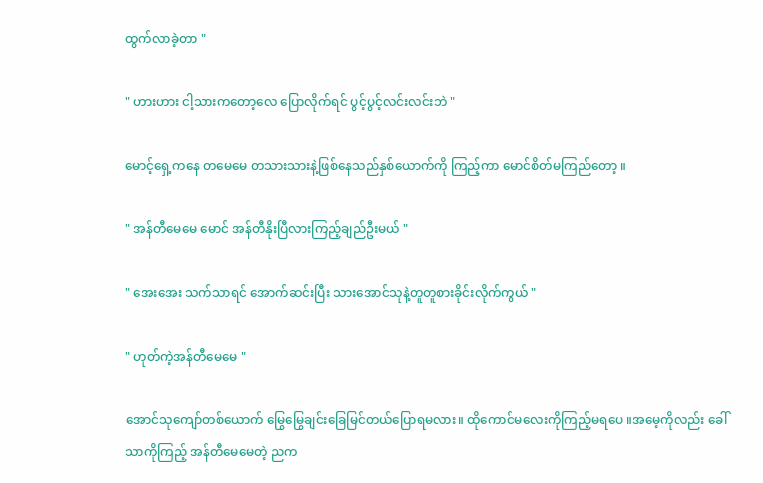ထွက်လာခဲ့တာ "

" ဟားဟား ငါ့သားကတော့လေ ပြောလိုက်ရင် ပွင့်ပွင့်လင်းလင်းဘဲ "

မောင့်ရှေ့ကနေ တမေမေ တသားသားနဲ့ဖြစ်နေသည်နှစ်ယောက်ကို ကြည့်ကာ မောင်စိတ်မကြည်တော့ ။

" အန်တီမေမေ မောင် အန်တီနိုးပြီလားကြည့်ချည်ဦးမယ် "

" အေးအေး သက်သာရင် အောက်ဆင်းပြီး သားအောင်သုနဲ့တူတူစားခိုင်းလိုက်ကွယ် "

" ဟုတ်ကဲ့အန်တီမေမေ "

အောင်သုကျော်တစ်ယောက် မြွေမြွေချင်းခြေမြင်တယ်ပြောရမလား။ ထိုကောင်မလေးကိုကြည့်မရပေ ။အမေ့ကိုလည်း ခေါ်သာကိုကြည့် အန်တီမေမေတဲ့ ညက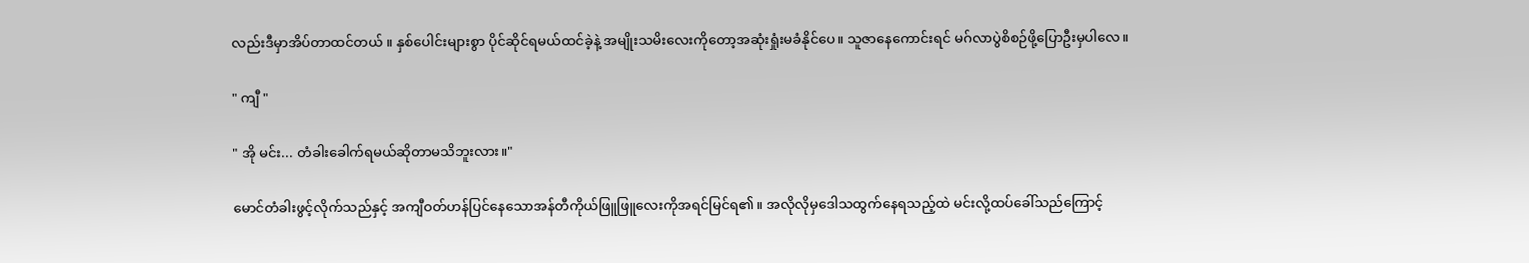လည်းဒီမှာအိပ်တာထင်တယ် ။ နှစ်ပေါင်းများစွာ ပိုင်ဆိုင်ရမယ်ထင်ခဲ့နဲ့ အမျိုးသမိးလေးကိုတော့အဆုံးရှုံးမခံနိုင်ပေ။ သူဇာနေကောင်းရင် မဂ်လာပွဲစိစဉ်ဖို့ပြောဦးမှပါလေ။

" ကျီ "

" အို မင်း... တံခါးခေါက်ရမယ်ဆိုတာမသိဘူးလား။"

မောင်တံခါးဖွင့်လိုက်သည်နှင့် အကျီဝတ်ဟန်ပြင်နေသောအန်တီကိုယ်ဖြူဖြူလေးကိုအရင်မြင်ရ၏။ အလိုလိုမှဒေါသထွက်နေရသည့်ထဲ မင်းလို့ထပ်ခေါ်သည်ကြောင့်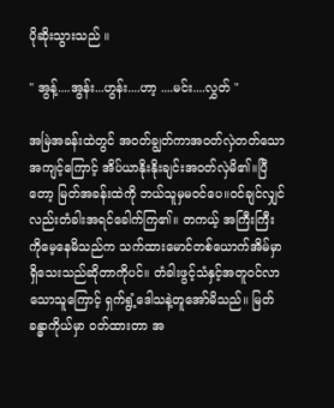ပိုဆိုးသွားသည် ။

" အွန့်....အွန်း...ဟွန်း....ဟာ့ ....မင်း....လွှတ် "

အမြဲအခန်းထဲတွင် အဝတ်ချွတ်ကာအဝတ်လှဲတတ်သောအကျင့်ကြောင့် အိပ်ယာနိုးနိုးချင်းအဝတ်လှဲမိ၏။ပြီတော့ မြတ်အခန်းထဲကို ဘယ်သူမှမဝင်ပေ။ဝင်ချင်လျှင်လည်းတံခါးအရင်ခေါက်ကြ၏။ တကယ့် အကြီးကြီးကိုမေ့နေမိသည်က သက်ထားမောင်တစ်ယောက်အိမ်မှာရှိသေးသည်ဆိုတာကိုပင်။ တံခါးဖွင့်သံနှင့်အတူဝင်လာသောသူကြောင့် ရှက်ရွံ့ဒေါသနဲ့တူအော်မိသည်။ မြတ်ခန္ဓာကိုယ်မှာ ဝတ်ထားတာ အ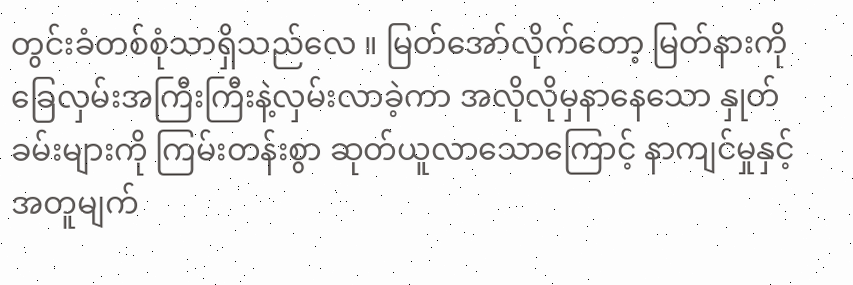တွင်းခံတစ်စုံသာရှိသည်လေ ။ မြတ်အော်လိုက်တော့ မြတ်နားကိုခြေလှမ်းအကြီးကြီးနဲ့လှမ်းလာခဲ့ကာ အလိုလိုမှနာနေသော နှုတ်ခမ်းများကို ကြမ်းတန်းစွာ ဆုတ်ယူလာသောကြောင့် နာကျင်မှုနှင့်အတူမျက်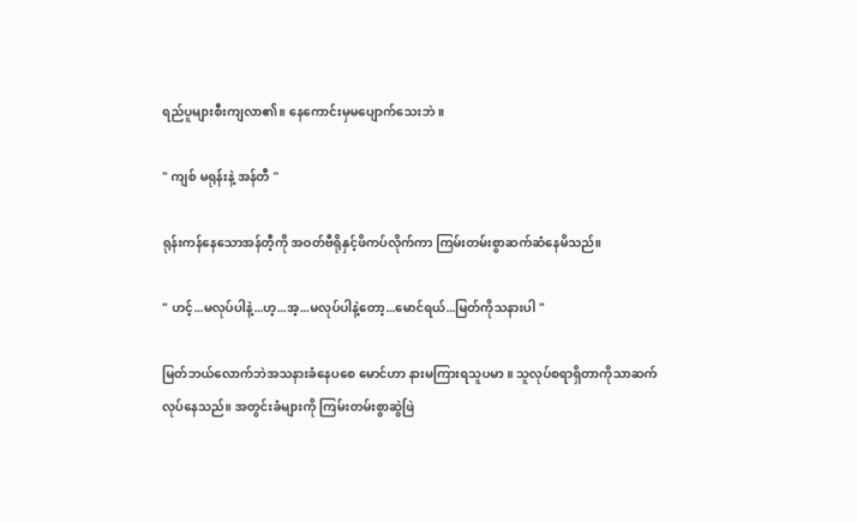ရည်ပူများစီးကျလာ၏။ နေကောင်းမှမပျောက်သေးဘဲ ။

" ကျစ် မရုန်းနဲ့ အန်တီ "

ရုန်းကန်နေသောအန်တီ့ကို အဝတ်ဗီရိုနှင့်ဖိကပ်လိုက်ကာ ကြမ်းတမ်းစွာဆက်ဆံနေမိသည်။

" ဟင့်...မလုပ်ပါနဲ့...ဟ့...အ့...မလုပ်ပါနဲ့တော့...မောင်ရယ်...မြတ်ကိုသနားပါ "

မြတ်ဘယ်လောက်ဘဲအသနားခံနေပစေ မောင်ဟာ နားမကြားရသူပမာ ။ သူလုပ်စရာရှိတာကိုသာဆက်လုပ်နေသည်။ အတွင်းခံများကို ကြမ်းတမ်းစွာဆွဲဖြဲ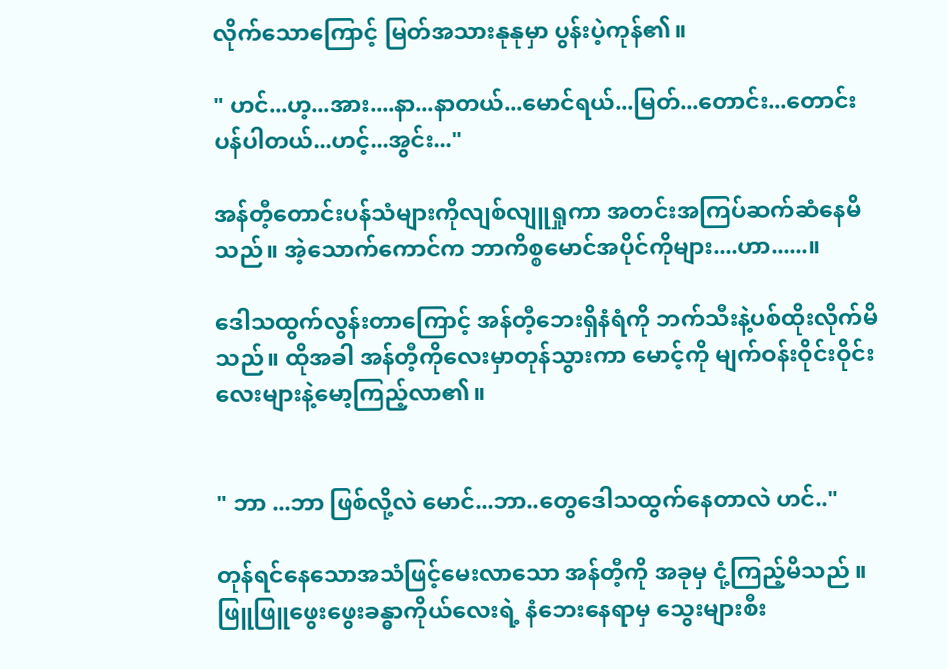လိုက်သောကြောင့် မြတ်အသားနုနုမှာ ပွန်းပဲ့ကုန်၏။

" ဟင်...ဟ့...အား....နာ...နာတယ်...မောင်ရယ်...မြတ်...တောင်း...တောင်းပန်ပါတယ်...ဟင့်...အွင်း..."

အန်တီ့တောင်းပန်သံများကိုလျစ်လျူရှုကာ အတင်းအကြပ်ဆက်ဆံနေမိသည်။ အဲ့သောက်ကောင်က ဘာကိစ္စမောင်အပိုင်ကိုများ....ဟာ......။

ဒေါသထွက်လွန်းတာကြောင့် အန်တီ့ဘေးရှိနံရံကို ဘက်သီးနဲ့ပစ်ထိုးလိုက်မိသည်။ ထိုအခါ အန်တီ့ကိုလေးမှာတုန်သွားကာ မောင့်ကို မျက်ဝန်းဝိုင်းဝိုင်းလေးများနဲ့မော့ကြည့်လာ၏။


" ဘာ ...ဘာ ဖြစ်လို့လဲ မောင်...ဘာ..တွေဒေါသထွက်နေတာလဲ ဟင်.."

တုန်ရင်နေသောအသံဖြင့်မေးလာသော အန်တီ့ကို အခုမှ ငုံ့ကြည့်မိသည် ။ဖြူဖြူဖွေးဖွေးခန္ဓာကိုယ်လေးရဲ့ နံဘေးနေရာမှ သွေးများစီး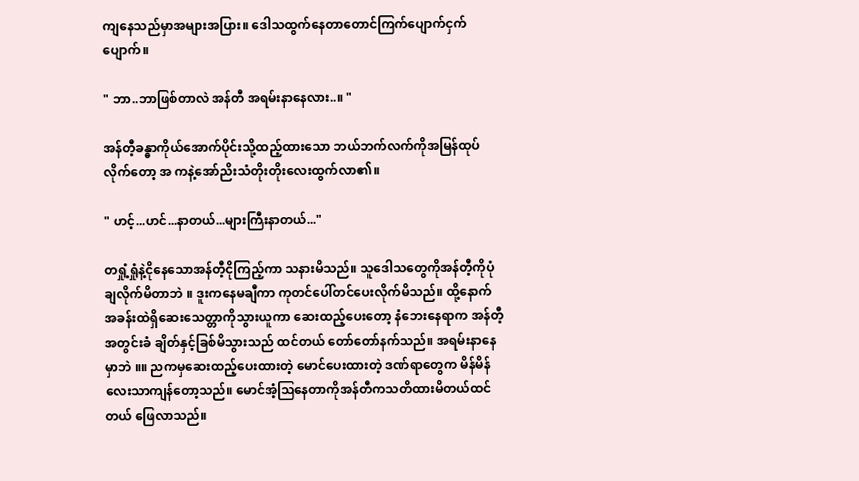ကျနေသည်မှာအများအပြား။ ဒေါသထွက်နေတာတောင်ကြက်ပျောက်ငှက်ပျောက်။

" ဘာ..ဘာဖြစ်တာလဲ အန်တီ အရမ်းနာနေလား..။ "

အန်တီ့‌ခန္ဓာကိုယ်အောက်ပိုင်းသို့ထည့်ထားသော ဘယ်ဘက်လက်ကိုအမြန်ထုပ်လိုက်တော့ အ ကနဲ့အော်ညိးသံတိုးတိုးလေးထွက်လာ၏။

" ဟင့်...ဟင်...နာတယ်...များကြီးနာတယ်..."

တရှုံ့ရှုံနဲ့ငိုနေသောအန်တီ့ငိုကြည့်ကာ သနားမိသည်။ သူဒေါသတွေကိုအန်တီ့ကိုပုံချလိုက်မိတာဘဲ ။ ‌ဒူးကနေမချီကာ ကုတင်ပေါ်တင်ပေးလိုက်မိသည်။ ထို့နောက်အခန်းထဲရှိဆေးသေတ္တာကိုသွားယူကာ ဆေးထည့်ပေးတော့ နံဘေးနေရာက အန်တီ့အတွင်းခံ ချိတ်နှင့်ခြစ်မိသွားသည် ထင်တယ် တော်တော်နက်သည်။ အရမ်းနာနေမှာဘဲ ။။ ညကမှဆေးထည့်ပေးထားတဲ့ မောင်ပေးထားတဲ့ ဒဏ်ရာတွေက မိန်မိန်လေးသာကျန်တော့သည်။ မောင်အံ့ဩနေတာကိုအန်တီကသတိထားမိတယ်ထင်တယ် ဖြေလာသည်။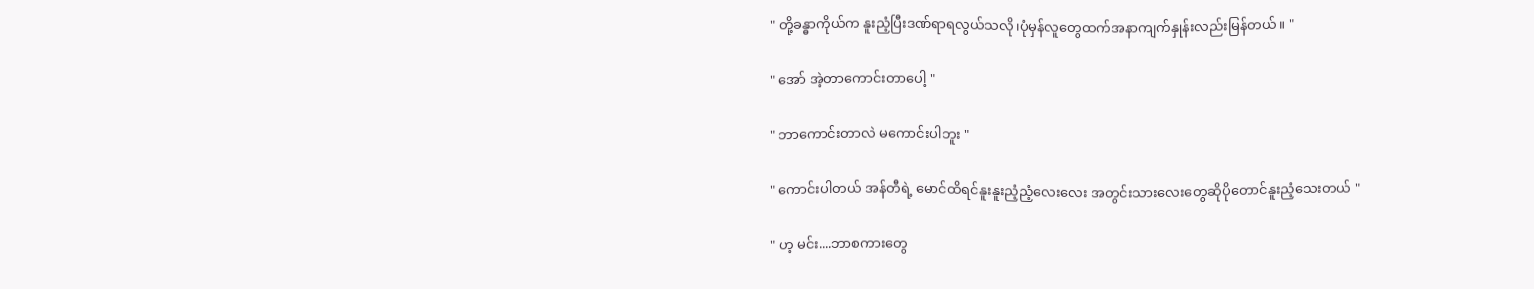" တို့ခန္ဓာကိုယ်က နူးညံ့ပြီးဒဏ်ရာရလွယ်သလို၊ပုံမှန်လူတွေထက်အနာကျက်နှုန်းလည်းမြန်တယ်။ "

" အော် အဲ့တာကောင်းတာပေါ့ "

" ဘာကောင်းတာလဲ မကောင်းပါဘူး "

" ကောင်းပါတယ် အန်တီရဲ့ မောင်ထိရင်နူးနူးညံ့ညံ့လေးလေး အတွင်းသားလေးတွေဆိုပိုတောင်နူးညံ့သေးတယ် "

" ဟ့ မင်း....ဘာစကားတွေ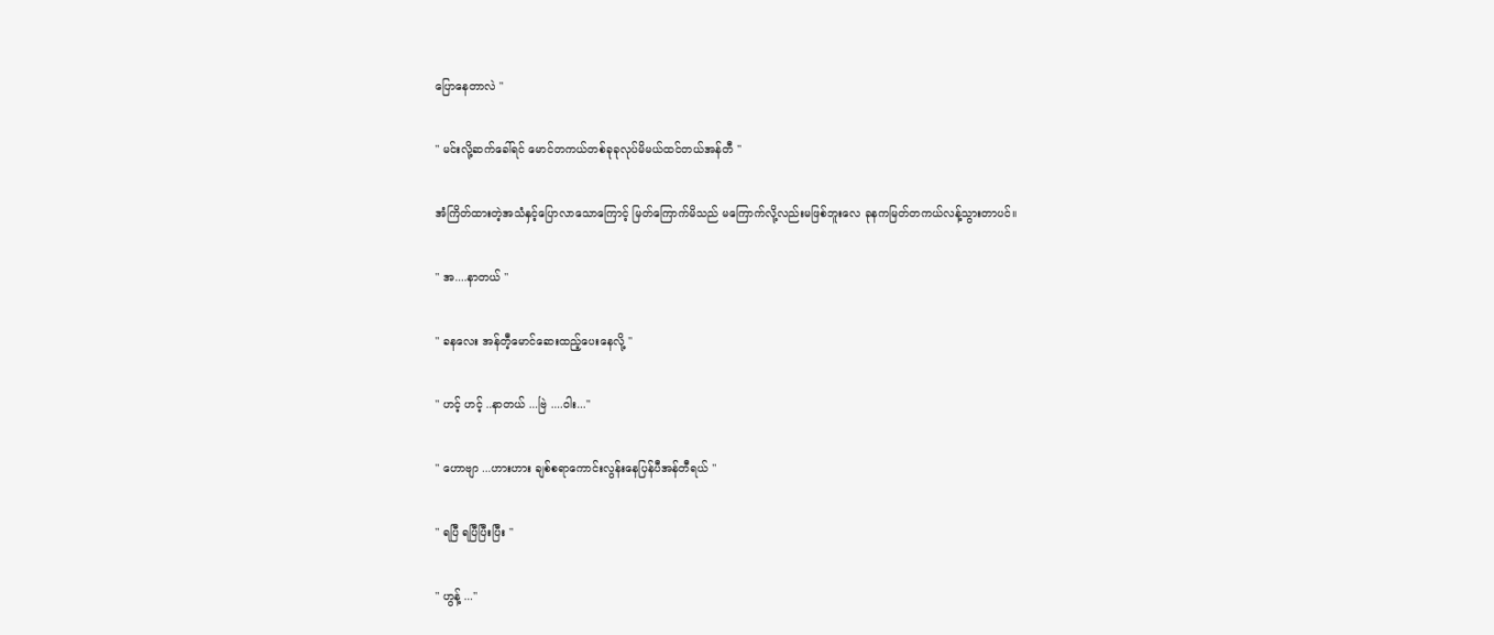ပြောနေတာလဲ "

" မင်းလို့ဆက်ခေါ်ရင် မောင်တကယ်တစ်ခုခုလုပ်မိမယ်ထင်တယ်အန်တီ "

အံကြိတ်ထားတဲ့အသံနှင့်ပြောလာသောကြောင့် မြတ်‌ကြောက်မိသည် မကြောက်လို့လည်းမဖြစ်ဘူးလေ ခုနကမြတ်တကယ်လန့်သွားတာပင်။

" အ....နာတယ် "

" ခနလေး အန်တီ့မောင်ဆေးထည့်ပေးနေလို့ "

" ဟင့် ဟင့် ..နာတယ် ...ဗြဲ ....ဝါး..."

" ဟောဗျာ ...ဟားဟား ချစ်စရာကောင်းလွန်းနေပြန်ပီအန်တီရယ် "

" ရပြီ ရပြီပြီးပြီး "

" ဟွန့် ..."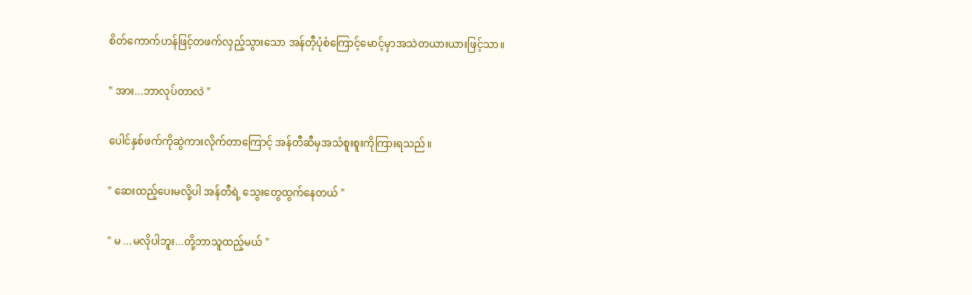စိတ်ကောက်ဟန်ဖြင့်တဖက်လှည့်သွားသော အန်တီ့ပုံစံကြောင့်မောင့်မှာအသဲတယားယားဖြင့်သာ။

" အား...ဘာလုပ်တာလဲ "

ပေါင်နှစ်ဖက်ကိုဆွဲကားလိုက်တာကြောင့် အန်တီဆီမှအသံစူးစူးကိုကြားရသည်။

" ဆေးထည့်ပေးမလို့ပါ အန်တီရဲ့ ‌သွေးတွေထွက်နေတယ် "

" မ ...မလိုပါဘူး...တို့ဘာသူထည့်မယ် "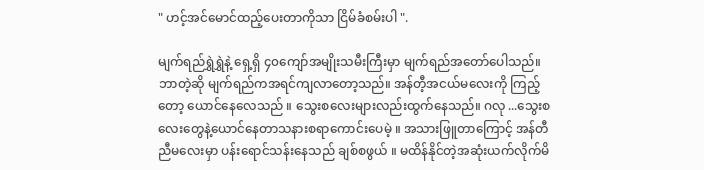" ဟင့်အင်မောင်ထည့်ပေးတာကိုသာ ငြိမ်ခံစမ်းပါ ".

မျက်ရည်ရွှဲရွှဲနဲ့ ရှေ့ရှိ ၄၀ကျော်အမျိုးသမီးကြီးမှာ မျက်ရည်အတော်ပေါသည်။ ဘာတဲ့ဆို မျက်ရည်ကအရင်ကျလာတော့သည်။ အန်တီ့အငယ်မလေးကို ကြည့်တော့ ယောင်နေလေသည် ။ သွေးစလေးများလည်းထွက်နေသည်။ ဂလု ...သွေးစလေးတွေနဲ့ယောင်နေတာသနားစရာကောင်းပေမဲ့ ။ အသားဖြူတာကြောင့် အန်တီညီမလေးမှာ ပန်းရောင်သန်းနေသည် ချစ်စဖွယ် ။ မထိန်နိုင်တဲ့အဆုံးယက်လိုက်မိ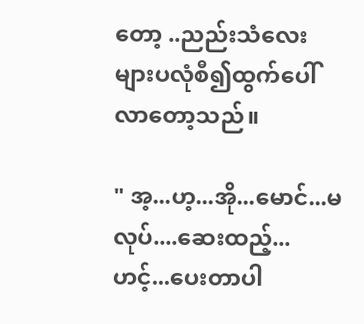တော့ ..ညည်းသံလေးများပလုံစီ၍ထွက်ပေါ်လာတော့သည်။

" အ့...ဟ့...အို...မောင်...မလုပ်....ဆေးထည့်...ဟင့်...ပေးတာပါ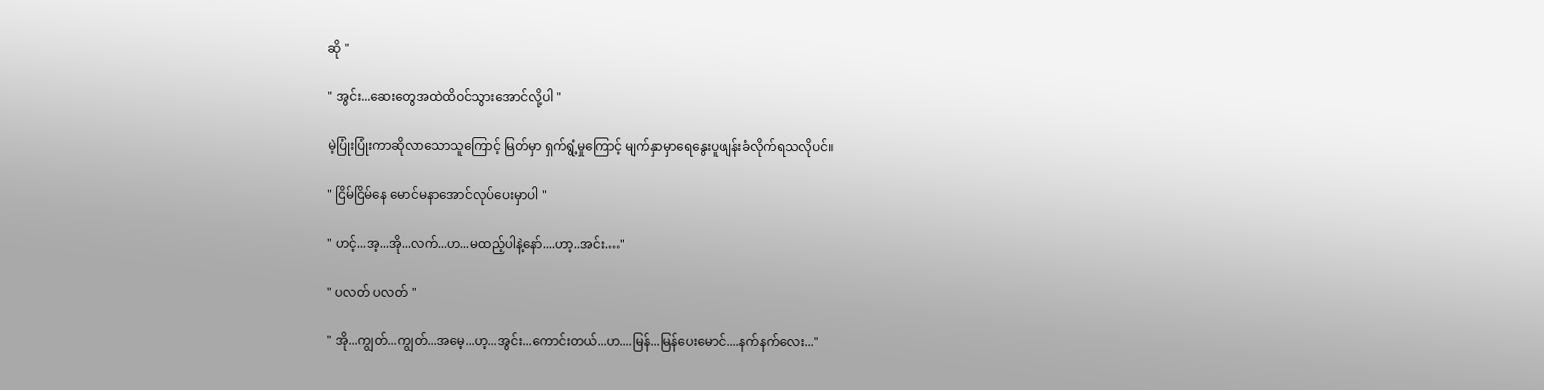ဆို "

" အွင်း...ဆေးတွေအထဲထိဝင်သွားအောင်လို့ပါ "

မဲ့ပြုံးပြုံးကာဆိုလာသောသူကြောင့် မြတ်မှာ ရှက်ရွံ့မှုကြောင့် မျက်နှာမှာရေနွေးပူဖျန်းခံလိုက်ရသလိုပင်။

" ငြိမ်ငြိမ်နေ မောင်မနာအောင်လုပ်ပေးမှာပါ "

" ဟင့်...အ့...အို...လက်...ဟ...မထည့်ပါနဲ့နော်....ဟာ့..အင်း.…"

" ပလတ် ပလတ် "

" အို...ကျွတ်...ကျွတ်...အမေ့...ဟ့...အွင်း...ကောင်းတယ်...ဟ....မြန်...မြန်ပေးမောင်....နက်နက်လေး..."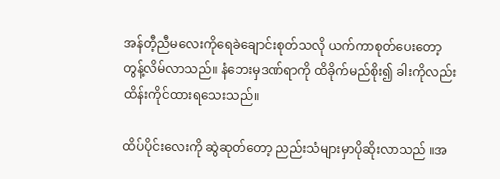အန်တီ့ညီမလေးကိုရေခဲချောင်းစုတ်သလို ယက်ကာစုတ်ပေးတော့ တွန့်လိမ်လာသည်။ နံဘေးမှဒဏ်ရာကို ထိခိုက်မည်စိုး၍ ခါးကိုလည်းထိန်းကိုင်ထားရသေးသည်။

ထိပ်ပိုင်းလေးကို ဆွဲဆုတ်တော့ ညည်းသံများမှာပိုဆိုးလာသည် ။အ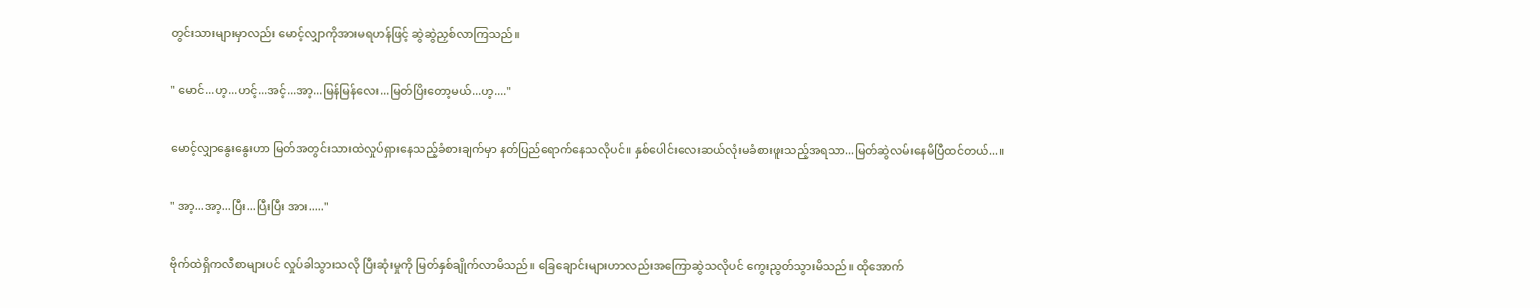တွင်းသားများမှာလည်း မောင့်လျှာကိုအားမရဟန်ဖြင့် ဆွဲဆွဲညှစ်လာကြသည်။

" မောင်...ဟ့...ဟင့်...အင့်...အာ့...မြန်မြန်လေး...မြတ်ပြိးတော့မယ်...ဟ့...."

မောင့်လျှာနွေးနွေး‌ဟာ မြတ်အတွင်းသားထဲလှုပ်ရှားနေသည့်ခံစားချက်မှာ နတ်ပြည်ရောက်နေသလိုပင်။ နှစ်ပေါင်းလေးဆယ်လုံးမခံစားဖူးသည့်အရသာ...မြတ်ဆွဲလမ်းနေမိပြီထင်တယ်...။

" အာ့...အာ့...ပြီး...ပြီးပြီး အား....."

ဗိုက်ထဲရှိကလီစာများပင် လှုပ်ခါသွားသလို ပြီးဆုံးမှုကို မြတ်နှစ်ချိုက်လာမိသည်။ ခြေချောင်းများဟာလည်းအကြောဆွဲသလိုပင် ကွေးညွတ်သွားမိသည်။ ‌ထိုအောက်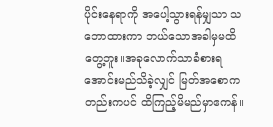ပိုင်းနေရာကို အပေါ့သွားရန်မျှသာ သဘောထားကာ ဘယ်သောအခါမှမထိတွေ့ဘူး။အခုလောက်သာခံစားရအောင်းမည်သိခဲ့လျှင် မြတ်အစောကတည်းကပင် ထိကြည့်မိမည်မှာဧကန်။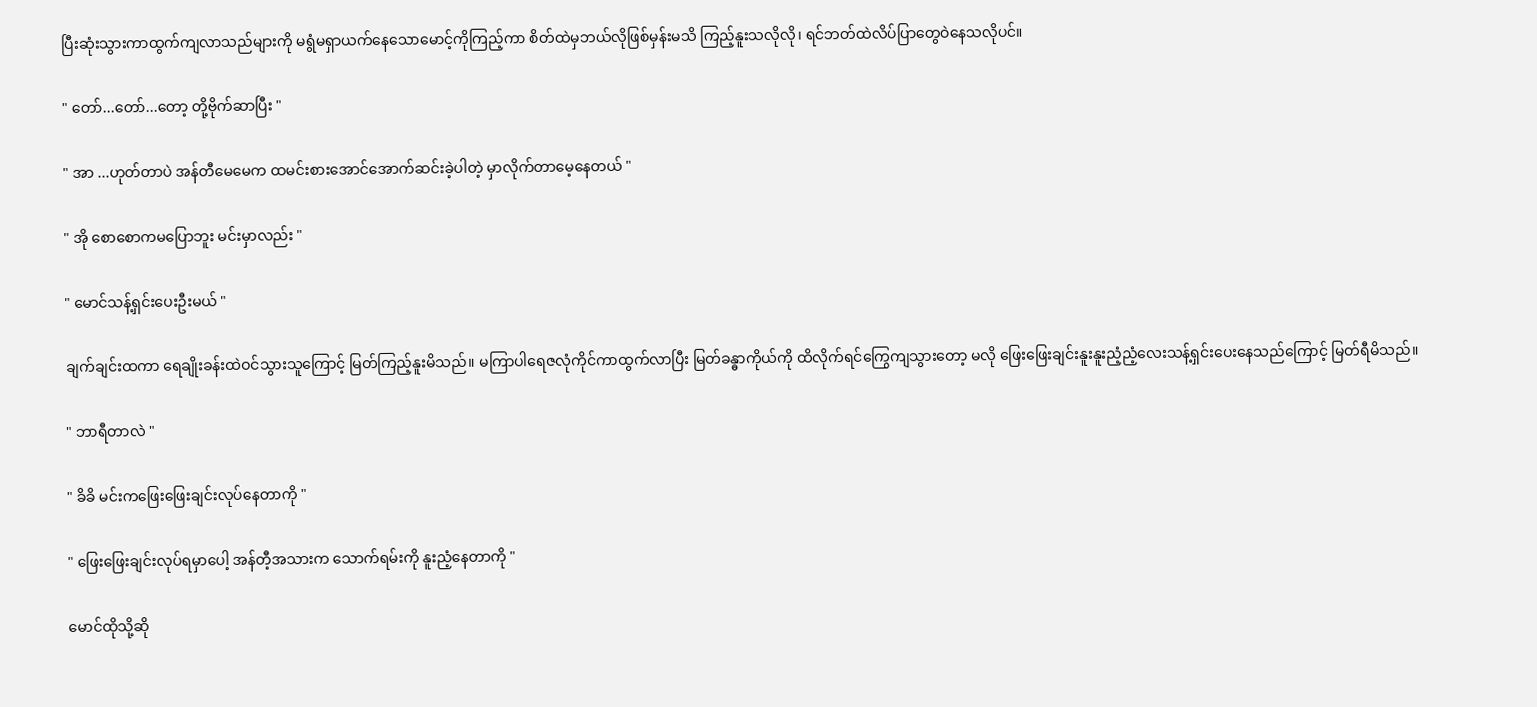ပြီးဆုံးသွားကာထွက်ကျလာသည်များကို မရွံမရှာယက်နေသောမောင့်ကိုကြည့်ကာ စိတ်ထဲမှဘယ်လိုဖြစ်မှန်းမသိ ကြည့်နူးသလိုလို၊ ရင်ဘတ်ထဲလိပ်ပြာတွေဝဲနေသလိုပင်။

" တော်...တော်...တော့ တို့ဗိုက်ဆာပြီး "

" အာ ...ဟုတ်တာပဲ အန်တီမေမေက ထမင်းစားအောင်အောက်ဆင်းခဲ့ပါတဲ့ မှာလိုက်တာမေ့နေတယ် "

" အို စောစောကမပြောဘူး မင်းမှာလည်း "

" မောင်သန့်ရှင်းပေးဦးမယ် "

ချက်ချင်းထကာ ရေချိုးခန်းထဲဝင်သွားသူကြောင့် မြတ်ကြည့်နူးမိသည်။ မကြာပါရေဇလုံကိုင်ကာထွက်လာပြီး မြတ်ခန္ဓာကိုယ်ကို ထိလိုက်ရင်ကြွေကျသွားတော့ မလို ဖြေးဖြေးချင်းနူးနူးညံ့ညံ့လေးသန့်ရှင်းပေးနေသည်ကြောင့် မြတ်ရီမိသည်။

" ဘာရီတာလဲ "

" ခိခိ မင်းကဖြေးဖြေးချင်းလုပ်နေတာကို "

" ဖြေးဖြေးချင်းလုပ်ရမှာပေါ့ အန်တီ့အသားက သောက်ရမ်းကို နူးညံ့နေတာကို "

မောင်ထိုသို့ဆို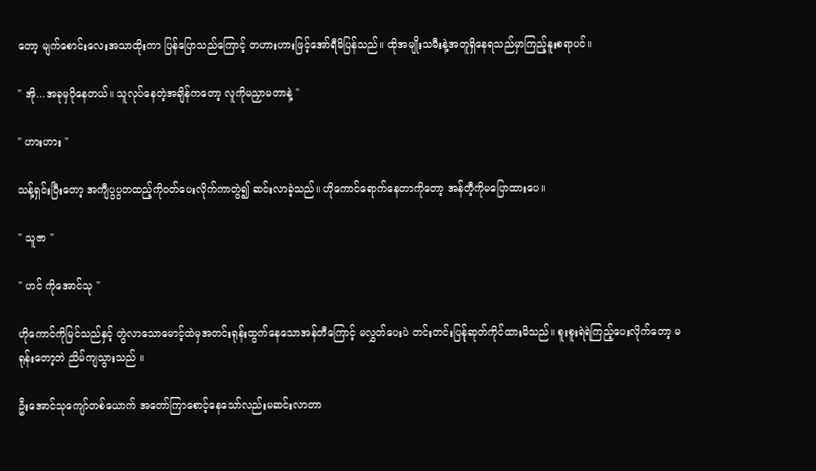တော့ မျက်စောင်းလေးအသာထိုးကာ ပြန်ပြောသည်ကြောင့် တဟားဟားဖြင့်အော်ရီမိပြန်သည်။ ထိုအမျိုးသမီးနဲ့အတူရှိနေရသည်မှာကြည့်နူးစရာပင်။

" အို...အခုမှပိုနေတယ်။ သူလုပ်နေတဲ့အချိန်ကတော့ လူကိုမညှာမတာနဲ့ "

" ဟားဟား "

သန့်ရှင်းပြီးတော့ အကျီပွပွတထည့်ကိုဝတ်ပေးလိုက်ကာတွဲ၍ ဆင်းလာခဲ့သည်။ ဟိုကောင်ရောက်နေတာကိုတော့ အန်တီ့ကိုမပြောထားပေ။

" သူဇာ "

" ဟင် ကိုအောင်သု "

ဟိုကောင်ကိုမြင်သည်နှင့် တွဲလာသောမောင့်ထဲမှအတင်းရုန်းထွက်နေသောအန်တီကြောင့် မလွှတ်ပေးပဲ တင်းတင်းပြန်ုဆုတ်ကိုင်ထားမိသည်။ စူးစူးရဲရဲကြည့်ပေးလိုက်တော့ မရုန်းတော့ဘဲ ညိမ်ကျသွားသည် ။

ဦးအောင်သုကျော်တစ်ယောက် အတော်ကြာစောင့်နေသော်လည်းမဆင်းလာတာ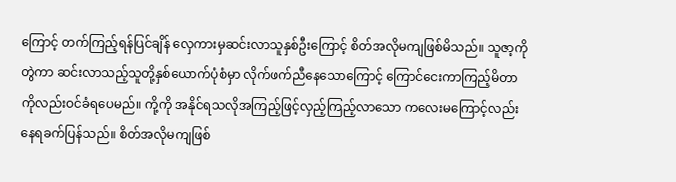ကြောင့် တက်ကြည့်ရန်ပြင်ချိန် လှေကားမှဆင်းလာသူနှစ်ဦးကြောင့် စိတ်အလိုမကျဖြစ်မိသည်။ သူဇာ့ကိုတွဲကာ ဆင်းလာသည့်သူတို့နှစ်ယောက်ပုံစံမှာ လိုက်ဖက်ညီနေသောကြောင့် ကြောင်ငေးကာကြည့်မိတာကိုလည်းဝင်ခံရပေမည်။ ကို့ကို အနိုင်ရသလိုအကြည့်ဖြင့်လှည့်ကြည့်လာသော ကလေးမကြောင့်လည်းနေရခက်ပြန်သည်။ စိတ်အလိုမကျဖြစ်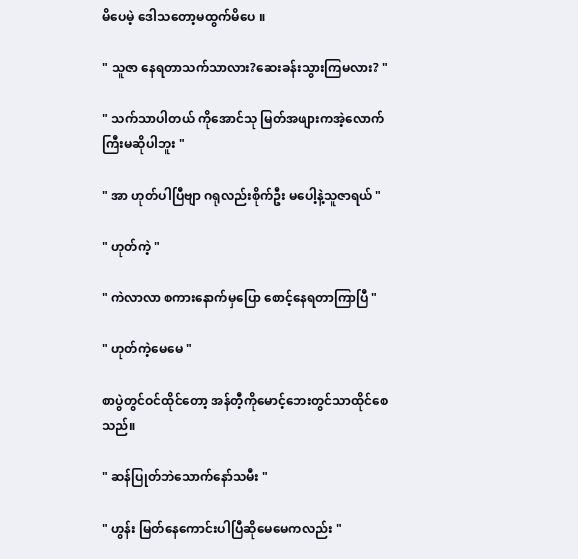မိပေမဲ့ ဒေါသတော့မထွက်မိပေ ။

" သူဇာ နေရတာသက်သာ‌လား?ဆေးခန်းသွားကြမလား? "

" သက်သာပါတယ် ကိုအောင်သု မြတ်အဖျားကအဲ့လောက်ကြီးမဆိုပါဘူး "

" အာ ဟုတ်ပါပြီဗျာ ဂရုလည်းစိုက်ဦး မပေါ့နဲ့သူဇာရယ် "

" ဟုတ်ကဲ့ "

" ကဲလာလာ စကားနောက်မှပြော စောင့်နေရတာကြာပြီ "

" ဟုတ်ကဲ့မေမေ "

စာပွဲတွင်ဝင်ထိုင်တော့ အန်တီ့ကိုမောင့်ဘေးတွင်သာထိုင်စေသည်။

" ဆန်ပြုတ်ဘဲသောက်နော်သမီး "

" ဟွန်း ‌မြတ်နေကောင်းပါပြီဆိုမေမေကလည်း "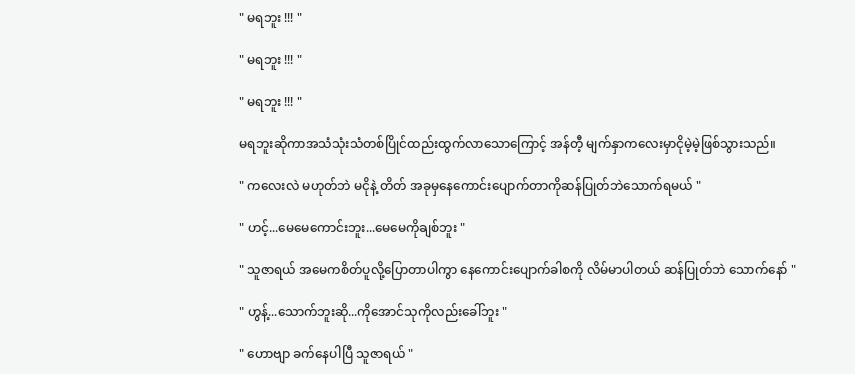" မရဘူး !!! "

" မရဘူး !!! "

" မရဘူး !!! "

မရဘူးဆိုကာအသံသုံးသံတစ်ပြိုင်ထည်းထွက်လာသောကြောင့် အန်တီ့ မျက်နှာကလေးမှာငိုမဲ့မဲ့ဖြစ်သွားသည်။

" ကလေးလဲ မဟုတ်ဘဲ မငိုနဲ့ တိတ် အခုမှနေကောင်းပျောက်တာကိုဆန်ပြုတ်ဘဲသောက်ရမယ် "

" ဟင့်...မေမေကောင်းဘူး...မေမေကိုချစ်ဘူး "

" သူဇာရယ် ‌အမေကစိတ်ပူလို့ပြောတာပါကွာ နေကောင်းပျောက်ခါစကို လိမ်မာပါတယ် ဆန်ပြုတ်ဘဲ သောက်နော် "

" ဟွန့်...သောက်ဘူးဆို...ကိုအောင်သုကိုလည်းခေါ်ဘူး "

" ဟောဗျာ ခက်နေပါပြီ သူဇာရယ် "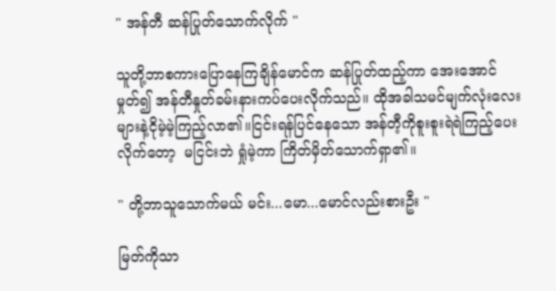" အန်တီ ဆန်ပြုတ်သောက်လိုက် "

သူတို့ဘာစကားပြောနေကြချိန်မောင်က ဆန်ပြုတ်ထည့်ကာ အေးအောင်မှုတ်၍ အန်တီနှုတ်ခမ်းနားကပ်ပေးလိုက်သည်။ ထိုအခါသမင်မျက်လုံးလေးများနဲ့ငိုမဲ့မဲ့ကြည့်လာ၏။ငြင်းရန်ပြင်နေသော အန်တီ့ကိုစူးစူးရဲရဲကြည့်ပေးလိုက်တော့  မငြင်းဘဲ ရှုံမဲ့ကာ ကြိတ်မှိတ်သောက်ရှာ၏။

" တို့ဘာသူသောက်မယ် မင်း...မော...မောင်လည်းစားဦး "

မြတ်ကိုသာ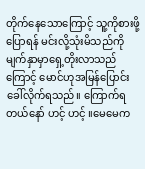တိုက်နေသောကြောင့် သူ့ကိုစားဖို့ပြောရန် မင်းလို့သုံးမိသည်ကို မျက်နှာမှာရှေ့တိုးလာသည်ကြောင့် မောင်ဟုအမြန်ပြောင်းခေါ်လိုက်ရသည်။ ကြောက်ရတယ်နော် ဟင့် ဟင့် ။မေမေက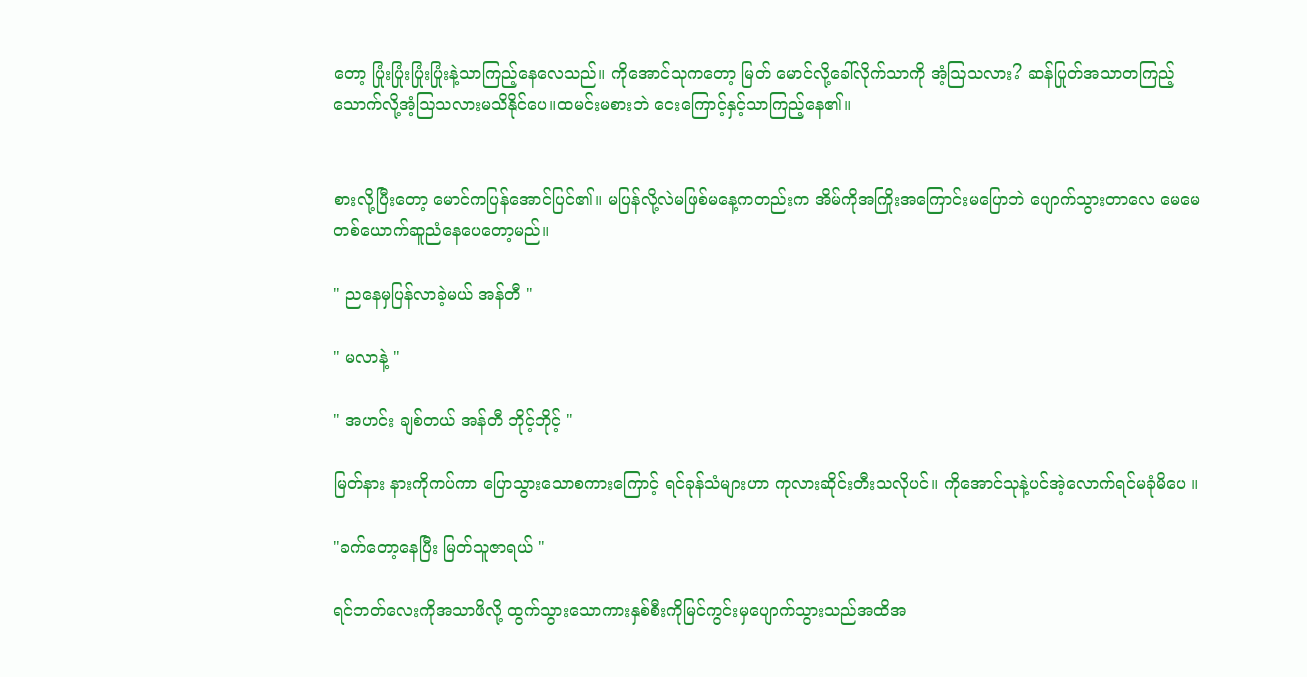တော့ ပြုံးပြုံးပြုံးပြုံးနဲ့သာကြည့်နေလေသည်။ ကိုအောင်သုကတော့ မြတ် မောင်လို့ခေါ်လိုက်သာကို အံ့ဩသလား? ဆန်ပြုတ်အသာတကြည့်သောက်လို့အံ့ဩသလားမသိနိုင်ပေ။ထမင်းမစားဘဲ ငေးကြောင့်နှင့်သာကြည့်နေ၏။


စားလို့ပြီးတော့ မောင်ကပြန်အောင်ပြင်၏။ မပြန်လို့လဲမဖြစ်မနေ့ကတည်းက အိမ်ကိုအကြိုးအကြောင်းမပြောဘဲ ပျောက်သွားတာလေ မေမေတစ်ယောက်ဆူညံနေပေတော့မည်။

" ညနေမှပြန်လာခဲ့မယ် အန်တီ "

" မလာနဲ့ "

" အဟင်း ချစ်တယ် အန်တီ ဘိုင့်ဘိုင့် "

မြတ်နား နားကိုကပ်ကာ ပြောသွားသောစကားကြောင့် ရင်ခုန်သံများဟာ ကုလားဆိုင်းတီးသလိုပင်။ ကိုအောင်သုနဲ့ပင်အဲ့လောက်ရင်မခုံမိပေ ။

"ခက်တော့နေပြီး မြတ်သူဇာရယ် "

ရင်ဘတ်လေးကိုအသာဖိလို့ ထွက်သွားသောကားနှစ်စီးကိုမြင်ကွင်းမှပျောက်သွားသည်အထိအ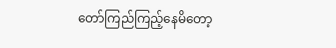တော်ကြည်ကြည့်နေမိတော့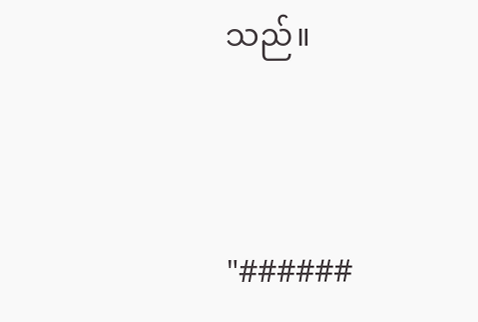သည်။



"######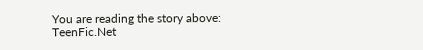You are reading the story above: TeenFic.Net